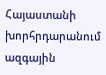Հայաստանի խորհրդարանում ազգային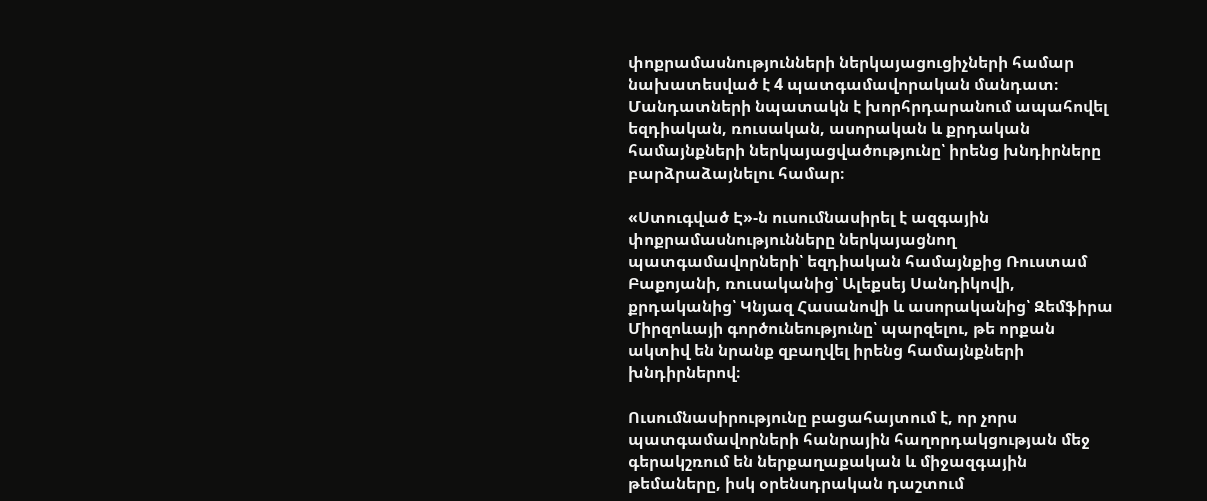փոքրամասնությունների ներկայացուցիչների համար նախատեսված է 4 պատգամավորական մանդատ։ Մանդատների նպատակն է խորհրդարանում ապահովել եզդիական, ռուսական, ասորական և քրդական համայնքների ներկայացվածությունը՝ իրենց խնդիրները բարձրաձայնելու համար։

«Ստուգված Է»-ն ուսումնասիրել է ազգային փոքրամասնությունները ներկայացնող պատգամավորների՝ եզդիական համայնքից Ռուստամ Բաքոյանի, ռուսականից՝ Ալեքսեյ Սանդիկովի, քրդականից՝ Կնյազ Հասանովի և ասորականից՝ Զեմֆիրա Միրզոևայի գործունեությունը՝ պարզելու, թե որքան ակտիվ են նրանք զբաղվել իրենց համայնքների խնդիրներով։

Ուսումնասիրությունը բացահայտում է, որ չորս պատգամավորների հանրային հաղորդակցության մեջ գերակշռում են ներքաղաքական և միջազգային թեմաները, իսկ օրենսդրական դաշտում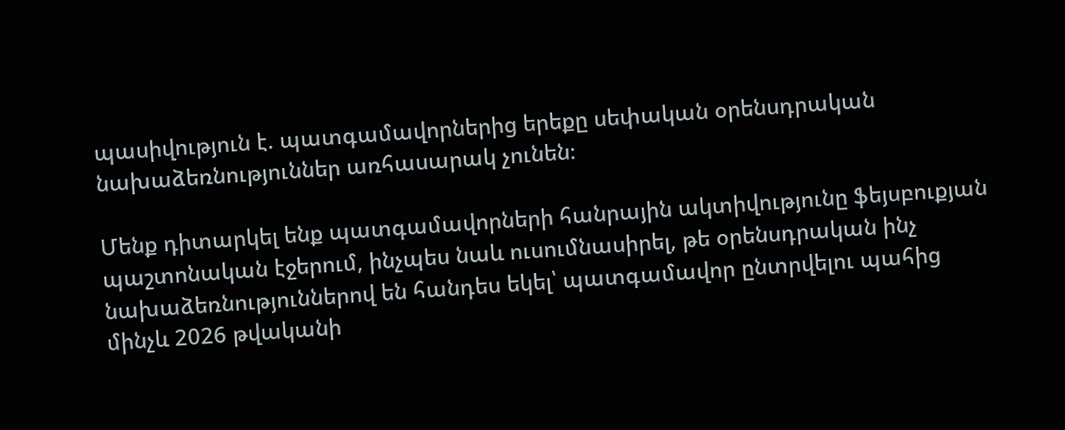պասիվություն է. պատգամավորներից երեքը սեփական օրենսդրական նախաձեռնություններ առհասարակ չունեն։

Մենք դիտարկել ենք պատգամավորների հանրային ակտիվությունը ֆեյսբուքյան պաշտոնական էջերում, ինչպես նաև ուսումնասիրել, թե օրենսդրական ինչ նախաձեռնություններով են հանդես եկել՝ պատգամավոր ընտրվելու պահից մինչև 2026 թվականի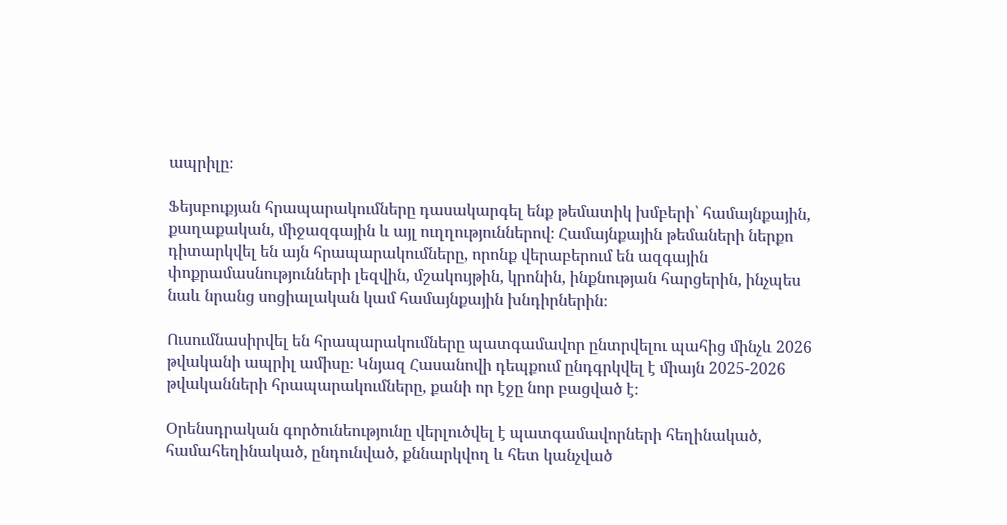ապրիլը։

Ֆեյսբուքյան հրապարակումները դասակարգել ենք թեմատիկ խմբերի՝ համայնքային, քաղաքական, միջազգային և այլ ուղղություններով։ Համայնքային թեմաների ներքո դիտարկվել են այն հրապարակումները, որոնք վերաբերում են ազգային փոքրամասնությունների լեզվին, մշակույթին, կրոնին, ինքնության հարցերին, ինչպես նաև նրանց սոցիալական կամ համայնքային խնդիրներին։

Ուսումնասիրվել են հրապարակումները պատգամավոր ընտրվելու պահից մինչև 2026 թվականի ապրիլ ամիսը։ Կնյազ Հասանովի դեպքում ընդգրկվել է միայն 2025-2026 թվականների հրապարակումները, քանի որ էջը նոր բացված է։

Օրենսդրական գործունեությունը վերլուծվել է պատգամավորների հեղինակած, համահեղինակած, ընդունված, քննարկվող և հետ կանչված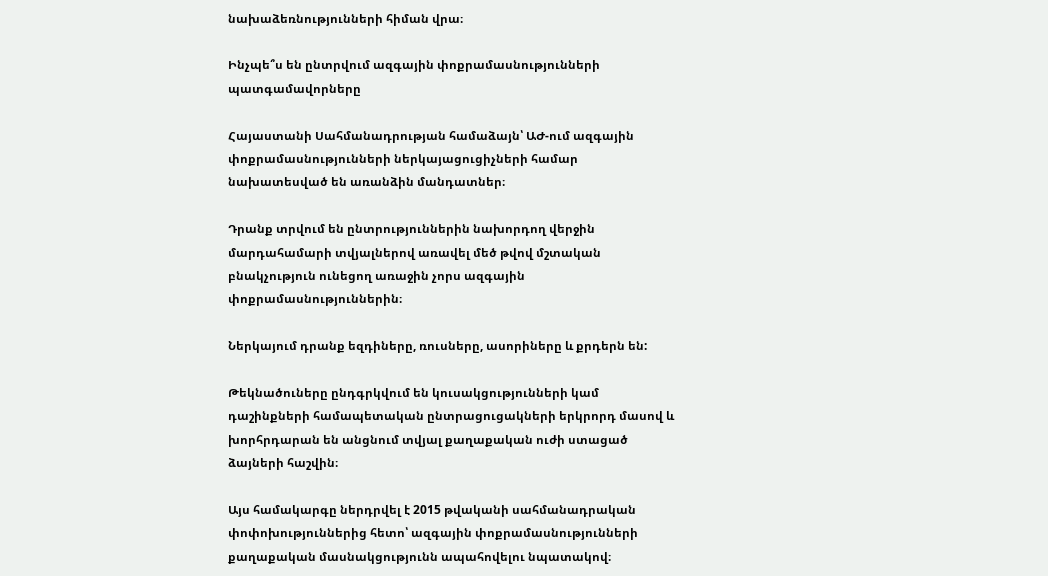նախաձեռնությունների հիման վրա։

Ինչպե՞ս են ընտրվում ազգային փոքրամասնությունների պատգամավորները

Հայաստանի Սահմանադրության համաձայն՝ ԱԺ-ում ազգային փոքրամասնությունների ներկայացուցիչների համար նախատեսված են առանձին մանդատներ։

Դրանք տրվում են ընտրություններին նախորդող վերջին մարդահամարի տվյալներով առավել մեծ թվով մշտական բնակչություն ունեցող առաջին չորս ազգային փոքրամասնություններին։

Ներկայում դրանք եզդիները, ռուսները, ասորիները և քրդերն են:

Թեկնածուները ընդգրկվում են կուսակցությունների կամ դաշինքների համապետական ընտրացուցակների երկրորդ մասով և խորհրդարան են անցնում տվյալ քաղաքական ուժի ստացած ձայների հաշվին։

Այս համակարգը ներդրվել է 2015 թվականի սահմանադրական փոփոխություններից հետո՝ ազգային փոքրամասնությունների քաղաքական մասնակցությունն ապահովելու նպատակով։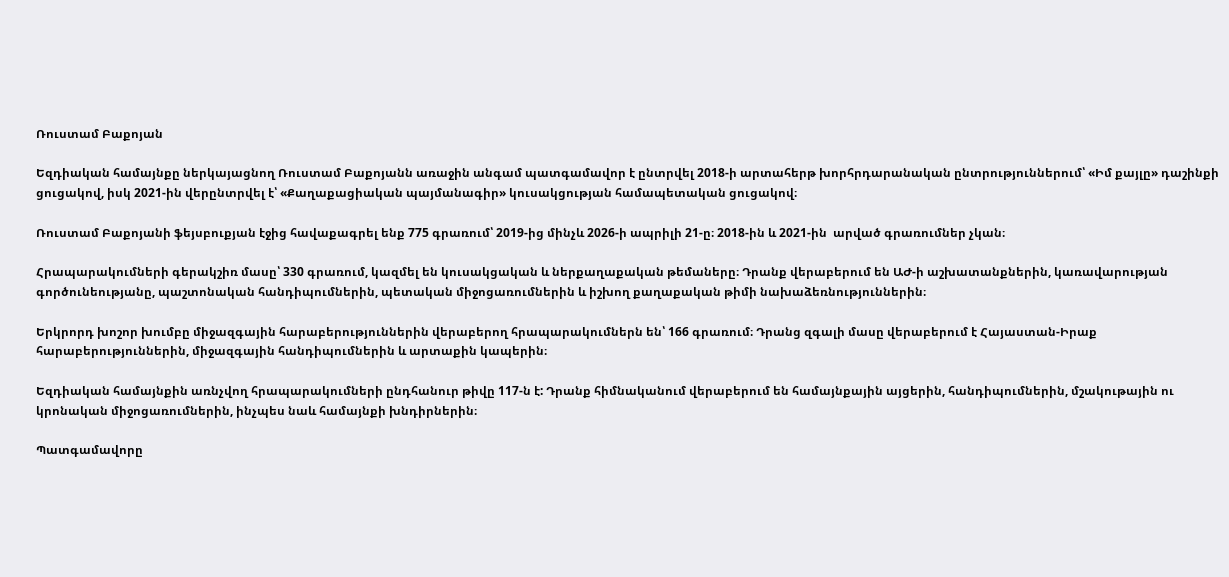Ռուստամ Բաքոյան

Եզդիական համայնքը ներկայացնող Ռուստամ Բաքոյանն առաջին անգամ պատգամավոր է ընտրվել 2018-ի արտահերթ խորհրդարանական ընտրություններում՝ «Իմ քայլը» դաշինքի ցուցակով, իսկ 2021-ին վերընտրվել է՝ «Քաղաքացիական պայմանագիր» կուսակցության համապետական ցուցակով։

Ռուստամ Բաքոյանի ֆեյսբուքյան էջից հավաքագրել ենք 775 գրառում՝ 2019-ից մինչև 2026-ի ապրիլի 21-ը։ 2018-ին և 2021-ին  արված գրառումներ չկան։

Հրապարակումների գերակշիռ մասը՝ 330 գրառում, կազմել են կուսակցական և ներքաղաքական թեմաները։ Դրանք վերաբերում են ԱԺ-ի աշխատանքներին, կառավարության գործունեությանը, պաշտոնական հանդիպումներին, պետական միջոցառումներին և իշխող քաղաքական թիմի նախաձեռնություններին։

Երկրորդ խոշոր խումբը միջազգային հարաբերություններին վերաբերող հրապարակումներն են՝ 166 գրառում։ Դրանց զգալի մասը վերաբերում է Հայաստան-Իրաք հարաբերություններին, միջազգային հանդիպումներին և արտաքին կապերին։

Եզդիական համայնքին առնչվող հրապարակումների ընդհանուր թիվը 117-ն է: Դրանք հիմնականում վերաբերում են համայնքային այցերին, հանդիպումներին, մշակութային ու կրոնական միջոցառումներին, ինչպես նաև համայնքի խնդիրներին։

Պատգամավորը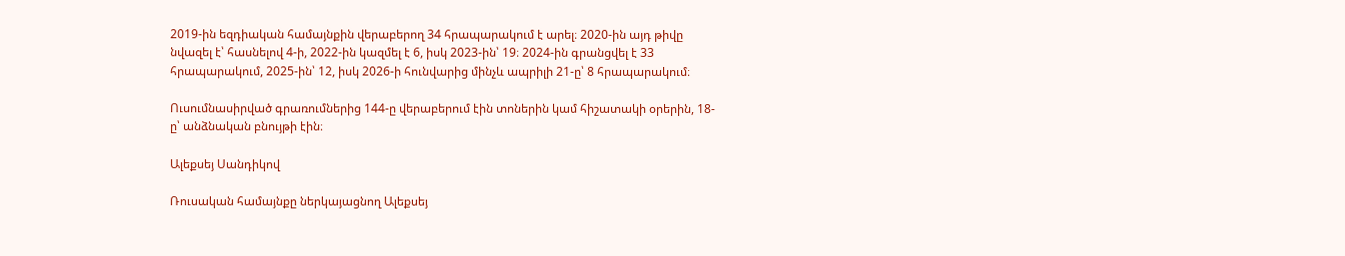2019-ին եզդիական համայնքին վերաբերող 34 հրապարակում է արել։ 2020-ին այդ թիվը նվազել է՝ հասնելով 4-ի, 2022-ին կազմել է 6, իսկ 2023-ին՝ 19։ 2024-ին գրանցվել է 33 հրապարակում, 2025-ին՝ 12, իսկ 2026-ի հունվարից մինչև ապրիլի 21-ը՝ 8 հրապարակում։

Ուսումնասիրված գրառումներից 144-ը վերաբերում էին տոներին կամ հիշատակի օրերին, 18-ը՝ անձնական բնույթի էին։

Ալեքսեյ Սանդիկով

Ռուսական համայնքը ներկայացնող Ալեքսեյ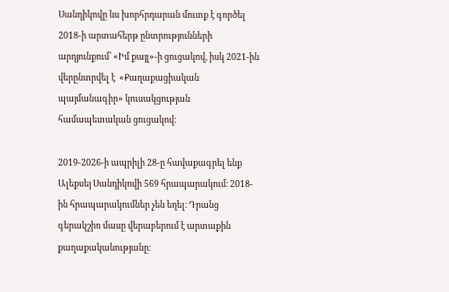Սանդիկովը ևս խորհրդարան մուտք է գործել 2018-ի արտահերթ ընտրությունների արդյունքում՝ «Իմ քայլ»-ի ցուցակով, իսկ 2021-ին վերընտրվել է  «Քաղաքացիական պայմանագիր» կուսակցության համապետական ցուցակով։

2019-2026-ի ապրիլի 28-ը հավաքագրել ենք Ալեքսեյ Սանդիկովի 569 հրապարակում։ 2018-ին հրապարակումներ չեն եղել։ Դրանց գերակշիռ մասը վերաբերում է արտաքին քաղաքականությանը։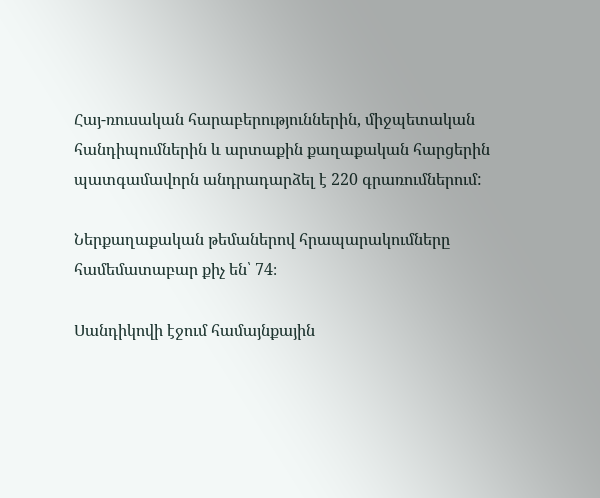Հայ-ռուսական հարաբերություններին, միջպետական հանդիպումներին և արտաքին քաղաքական հարցերին պատգամավորն անդրադարձել է 220 գրառումներում:

Ներքաղաքական թեմաներով հրապարակումները համեմատաբար քիչ են՝ 74։

Սանդիկովի էջում համայնքային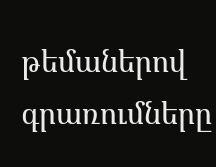թեմաներով գրառումները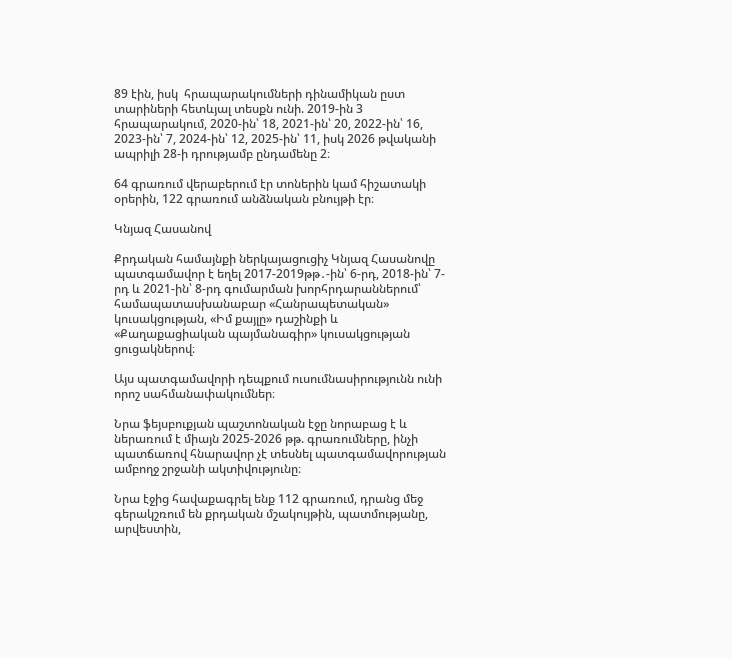89 էին, իսկ  հրապարակումների դինամիկան ըստ տարիների հետևյալ տեսքն ունի. 2019-ին 3 հրապարակում, 2020-ին՝ 18, 2021-ին՝ 20, 2022-ին՝ 16, 2023-ին՝ 7, 2024-ին՝ 12, 2025-ին՝ 11, իսկ 2026 թվականի ապրիլի 28-ի դրությամբ ընդամենը 2։

64 գրառում վերաբերում էր տոներին կամ հիշատակի օրերին, 122 գրառում անձնական բնույթի էր։

Կնյազ Հասանով

Քրդական համայնքի ներկայացուցիչ Կնյազ Հասանովը պատգամավոր է եղել 2017-2019թթ․-ին՝ 6-րդ, 2018-ին՝ 7-րդ և 2021-ին՝ 8-րդ գումարման խորհրդարաններում՝ համապատասխանաբար «Հանրապետական» կուսակցության, «Իմ քայլը» դաշինքի և «Քաղաքացիական պայմանագիր» կուսակցության ցուցակներով։

Այս պատգամավորի դեպքում ուսումնասիրությունն ունի որոշ սահմանափակումներ։

Նրա ֆեյսբուքյան պաշտոնական էջը նորաբաց է և ներառում է միայն 2025-2026 թթ. գրառումները, ինչի պատճառով հնարավոր չէ տեսնել պատգամավորության ամբողջ շրջանի ակտիվությունը։

Նրա էջից հավաքագրել ենք 112 գրառում, դրանց մեջ գերակշռում են քրդական մշակույթին, պատմությանը, արվեստին,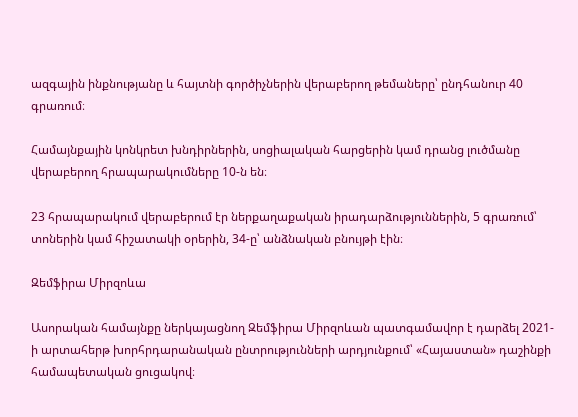ազգային ինքնությանը և հայտնի գործիչներին վերաբերող թեմաները՝ ընդհանուր 40 գրառում։

Համայնքային կոնկրետ խնդիրներին, սոցիալական հարցերին կամ դրանց լուծմանը վերաբերող հրապարակումները 10-ն են։

23 հրապարակում վերաբերում էր ներքաղաքական իրադարձություններին, 5 գրառում՝ տոներին կամ հիշատակի օրերին, 34-ը՝ անձնական բնույթի էին։

Զեմֆիրա Միրզոևա

Ասորական համայնքը ներկայացնող Զեմֆիրա Միրզոևան պատգամավոր է դարձել 2021-ի արտահերթ խորհրդարանական ընտրությունների արդյունքում՝ «Հայաստան» դաշինքի համապետական ցուցակով։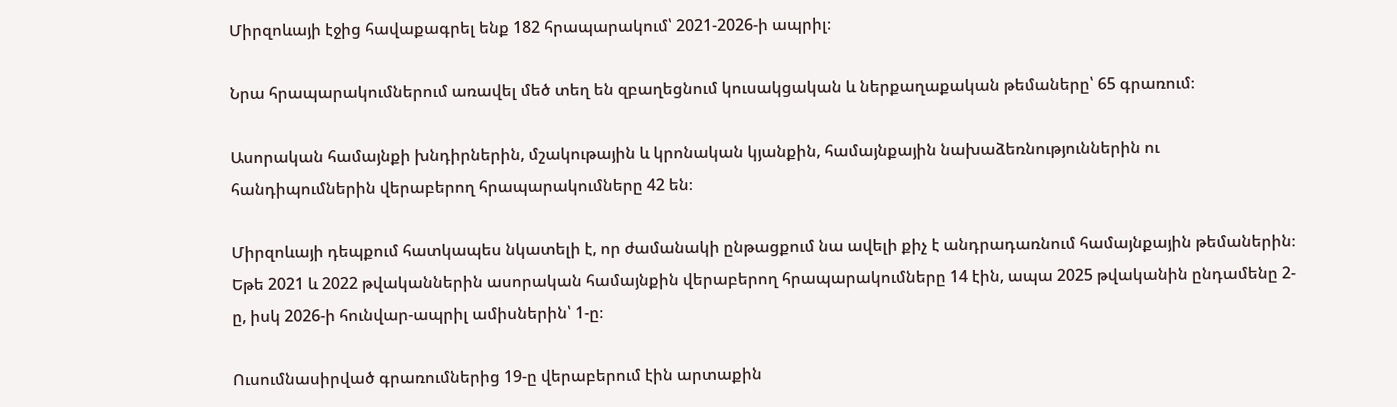Միրզոևայի էջից հավաքագրել ենք 182 հրապարակում՝ 2021-2026-ի ապրիլ։

Նրա հրապարակումներում առավել մեծ տեղ են զբաղեցնում կուսակցական և ներքաղաքական թեմաները՝ 65 գրառում։

Ասորական համայնքի խնդիրներին, մշակութային և կրոնական կյանքին, համայնքային նախաձեռնություններին ու հանդիպումներին վերաբերող հրապարակումները 42 են։

Միրզոևայի դեպքում հատկապես նկատելի է, որ ժամանակի ընթացքում նա ավելի քիչ է անդրադառնում համայնքային թեմաներին։ Եթե 2021 և 2022 թվականներին ասորական համայնքին վերաբերող հրապարակումները 14 էին, ապա 2025 թվականին ընդամենը 2-ը, իսկ 2026-ի հունվար-ապրիլ ամիսներին՝ 1-ը։

Ուսումնասիրված գրառումներից 19-ը վերաբերում էին արտաքին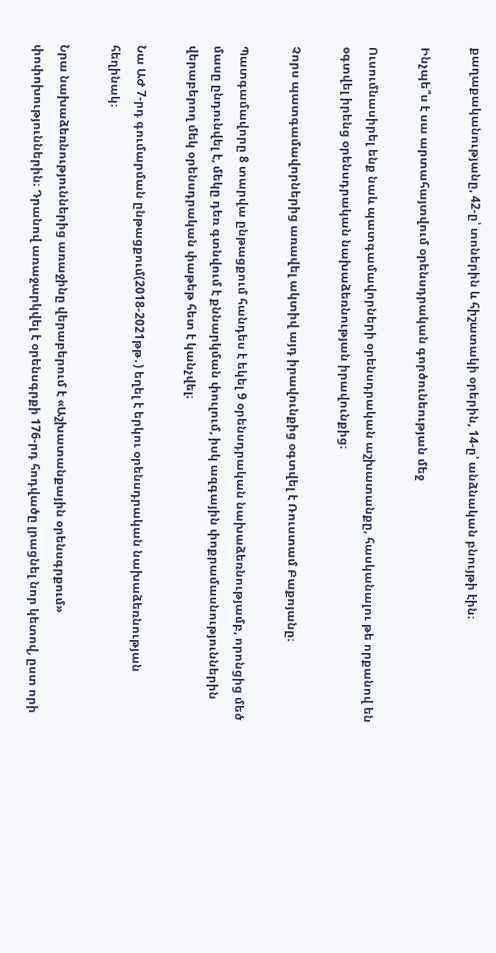քաղաքականությանը, 42-ը՝ տոներին և հիշատակի օրերին, 14-ը՝ անձնական բնույթի էին։

Ինչպե՞ս է սա արտահայտվում օրենսդրական գործունեության մեջ

Ուսումնասիրել ենք նաև պատգամավորների օրենսդրական աշխատանքը, հասկանալու թե որքանով են օգտվել իրենց օրենսդրական նախաձեռնության իրավունքից։

Չորս պատգամավորներից առավել ակտիվ այդ իրավունքից օգտվել է Ռուստամ Բաքոյանը։

Պատգամավորը 8 տարվա ընթացքում հանդես է եկել 9 օրենսդրական նախաձեռնությամբ, որոնցից մեծ մասը ընդունվել է, մեկը դեռ գտնվում է քննարկման փուլում, իսկ ազգային փոքրամասնություններին վերաբերող մեկ օրենսդրական փաթեթ հետ է կանչվել։

Նա ԱԺ 7-րդ գումարման ընթացքում(2018-2021թթ․) եղել է երկու օրենսդրական նախաձեռնության հեղինակ։

Նրա նախաձեռնություններից առաջինը վերաբերում է «Աշխատանքային օրենսգրքում» փոփոխություններին։ Դրանով առաջարկվել է օրենսգրքի 176-րդ հոդվածը լրացնել նոր կետով, ըստ որի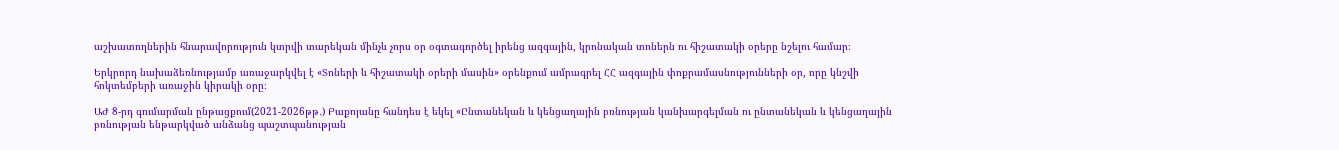աշխատողներին հնարավորություն կտրվի տարեկան մինչև չորս օր օգտագործել իրենց ազգային, կրոնական տոներն ու հիշատակի օրերը նշելու համար։

Երկրորդ նախաձեռնությամբ առաջարկվել է «Տոների և հիշատակի օրերի մասին» օրենքում ամրագրել ՀՀ ազգային փոքրամասնությունների օր, որը կնշվի հոկտեմբերի առաջին կիրակի օրը։

ԱԺ 8-րդ գումարման ընթացքում(2021-2026թթ․) Բաքոյանը հանդես է եկել «Ընտանեկան և կենցաղային բռնության կանխարգելման ու ընտանեկան և կենցաղային բռնության ենթարկված անձանց պաշտպանության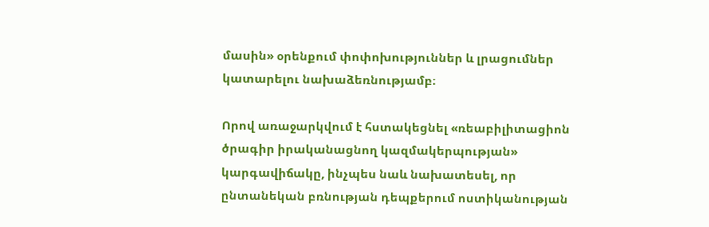մասին» օրենքում փոփոխություններ և լրացումներ կատարելու նախաձեռնությամբ։

Որով առաջարկվում է հստակեցնել «ռեաբիլիտացիոն ծրագիր իրականացնող կազմակերպության» կարգավիճակը, ինչպես նաև նախատեսել, որ ընտանեկան բռնության դեպքերում ոստիկանության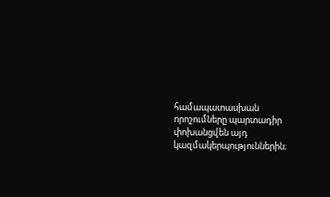համապատասխան որոշումները պարտադիր փոխանցվեն այդ կազմակերպություններին։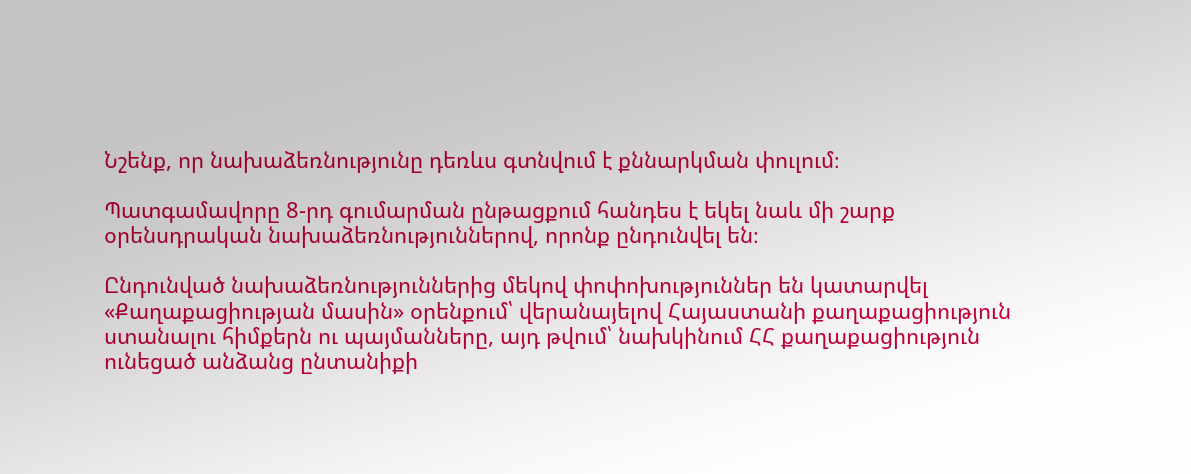Նշենք, որ նախաձեռնությունը դեռևս գտնվում է քննարկման փուլում։

Պատգամավորը 8-րդ գումարման ընթացքում հանդես է եկել նաև մի շարք օրենսդրական նախաձեռնություններով, որոնք ընդունվել են։

Ընդունված նախաձեռնություններից մեկով փոփոխություններ են կատարվել «Քաղաքացիության մասին» օրենքում՝ վերանայելով Հայաստանի քաղաքացիություն ստանալու հիմքերն ու պայմանները, այդ թվում՝ նախկինում ՀՀ քաղաքացիություն ունեցած անձանց ընտանիքի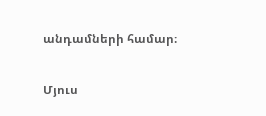անդամների համար։

Մյուս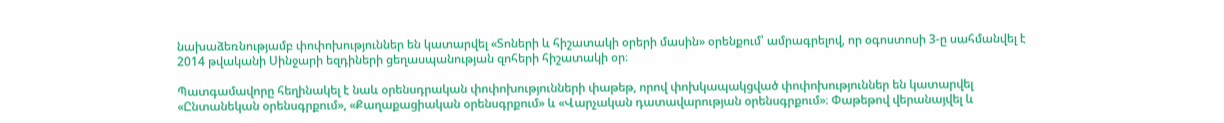նախաձեռնությամբ փոփոխություններ են կատարվել «Տոների և հիշատակի օրերի մասին» օրենքում՝ ամրագրելով, որ օգոստոսի 3-ը սահմանվել է 2014 թվականի Սինջարի եզդիների ցեղասպանության զոհերի հիշատակի օր։

Պատգամավորը հեղինակել է նաև օրենսդրական փոփոխությունների փաթեթ, որով փոխկապակցված փոփոխություններ են կատարվել «Ընտանեկան օրենսգրքում», «Քաղաքացիական օրենսգրքում» և «Վարչական դատավարության օրենսգրքում»։ Փաթեթով վերանայվել և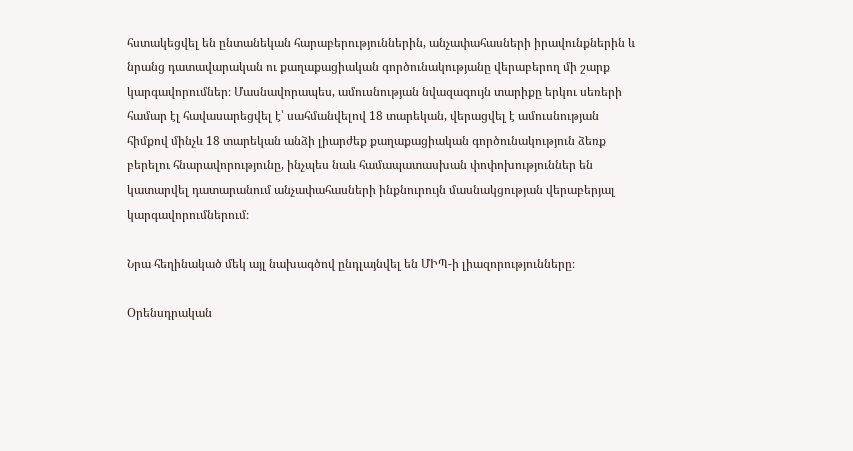հստակեցվել են ընտանեկան հարաբերություններին, անչափահասների իրավունքներին և նրանց դատավարական ու քաղաքացիական գործունակությանը վերաբերող մի շարք կարգավորումներ։ Մասնավորապես, ամուսնության նվազագույն տարիքը երկու սեռերի համար էլ հավասարեցվել է՝ սահմանվելով 18 տարեկան, վերացվել է ամուսնության հիմքով մինչև 18 տարեկան անձի լիարժեք քաղաքացիական գործունակություն ձեռք բերելու հնարավորությունը, ինչպես նաև համապատասխան փոփոխություններ են կատարվել դատարանում անչափահասների ինքնուրույն մասնակցության վերաբերյալ կարգավորումներում։

Նրա հեղինակած մեկ այլ նախագծով ընդլայնվել են ՄԻՊ-ի լիազորությունները։

Օրենսդրական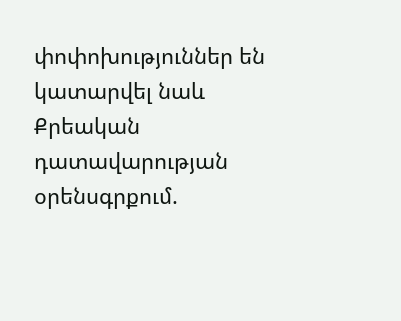փոփոխություններ են կատարվել նաև Քրեական դատավարության օրենսգրքում.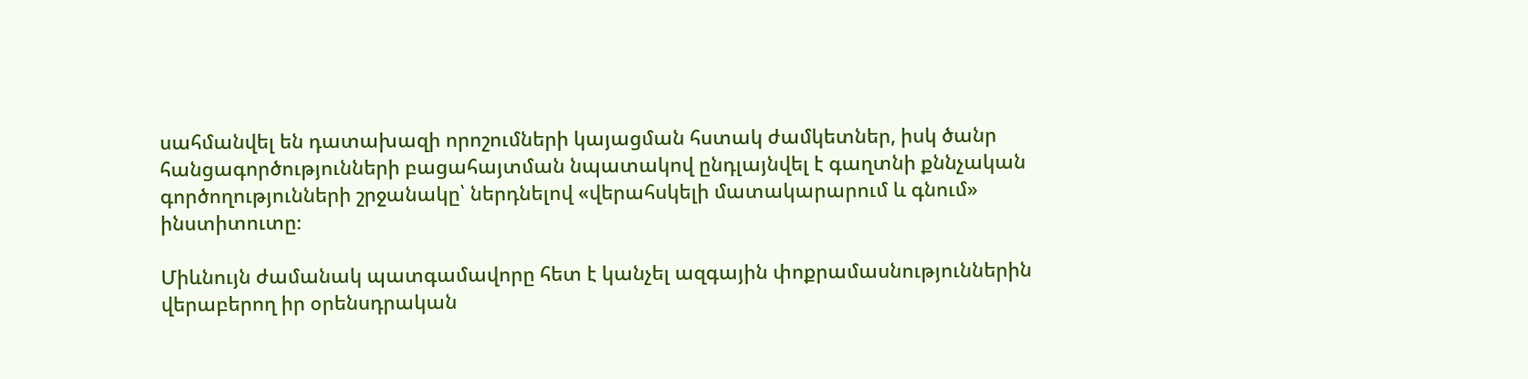սահմանվել են դատախազի որոշումների կայացման հստակ ժամկետներ, իսկ ծանր հանցագործությունների բացահայտման նպատակով ընդլայնվել է գաղտնի քննչական գործողությունների շրջանակը՝ ներդնելով «վերահսկելի մատակարարում և գնում» ինստիտուտը։

Միևնույն ժամանակ պատգամավորը հետ է կանչել ազգային փոքրամասնություններին վերաբերող իր օրենսդրական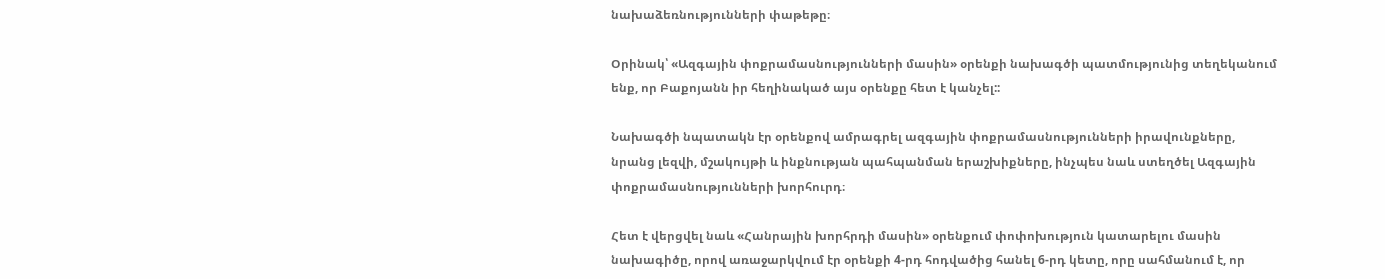նախաձեռնությունների փաթեթը։

Օրինակ՝ «Ազգային փոքրամասնությունների մասին» օրենքի նախագծի պատմությունից տեղեկանում ենք, որ Բաքոյանն իր հեղինակած այս օրենքը հետ է կանչել::

Նախագծի նպատակն էր օրենքով ամրագրել ազգային փոքրամասնությունների իրավունքները, նրանց լեզվի, մշակույթի և ինքնության պահպանման երաշխիքները, ինչպես նաև ստեղծել Ազգային փոքրամասնությունների խորհուրդ։

Հետ է վերցվել նաև «Հանրային խորհրդի մասին» օրենքում փոփոխություն կատարելու մասին նախագիծը, որով առաջարկվում էր օրենքի 4-րդ հոդվածից հանել 6-րդ կետը, որը սահմանում է, որ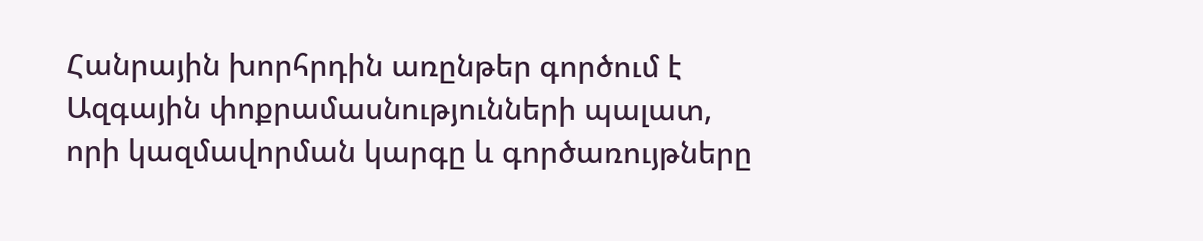Հանրային խորհրդին առընթեր գործում է Ազգային փոքրամասնությունների պալատ, որի կազմավորման կարգը և գործառույթները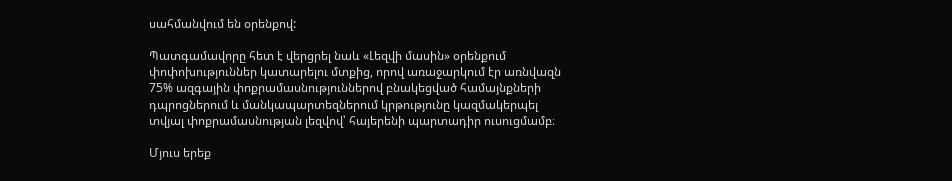սահմանվում են օրենքով:

Պատգամավորը հետ է վերցրել նաև «Լեզվի մասին» օրենքում փոփոխություններ կատարելու մտքից, որով առաջարկում էր առնվազն 75% ազգային փոքրամասնություններով բնակեցված համայնքների դպրոցներում և մանկապարտեզներում կրթությունը կազմակերպել տվյալ փոքրամասնության լեզվով՝ հայերենի պարտադիր ուսուցմամբ։

Մյուս երեք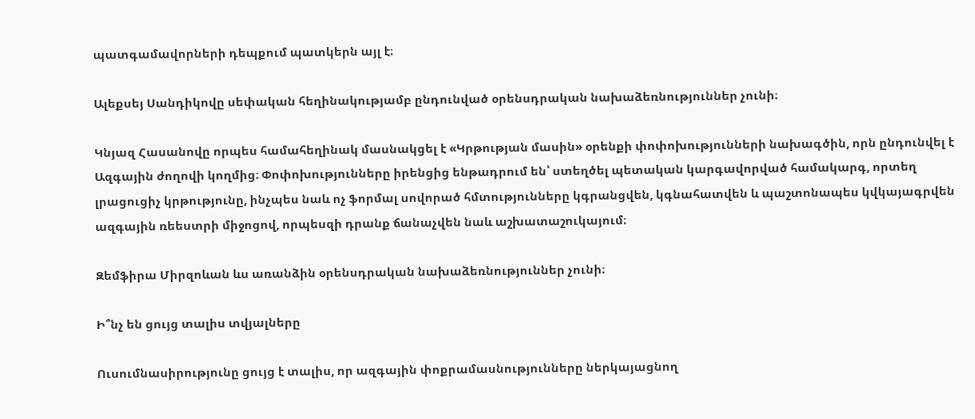պատգամավորների դեպքում պատկերն այլ է։

Ալեքսեյ Սանդիկովը սեփական հեղինակությամբ ընդունված օրենսդրական նախաձեռնություններ չունի։

Կնյազ Հասանովը որպես համահեղինակ մասնակցել է «Կրթության մասին» օրենքի փոփոխությունների նախագծին, որն ընդունվել է Ազգային ժողովի կողմից։ Փոփոխությունները իրենցից ենթադրում են՝ ստեղծել պետական կարգավորված համակարգ, որտեղ լրացուցիչ կրթությունը, ինչպես նաև ոչ ֆորմալ սովորած հմտությունները կգրանցվեն, կգնահատվեն և պաշտոնապես կվկայագրվեն ազգային ռեեստրի միջոցով, որպեսզի դրանք ճանաչվեն նաև աշխատաշուկայում։

Զեմֆիրա Միրզոևան ևս առանձին օրենսդրական նախաձեռնություններ չունի։

Ի՞նչ են ցույց տալիս տվյալները

Ուսումնասիրությունը ցույց է տալիս, որ ազգային փոքրամասնությունները ներկայացնող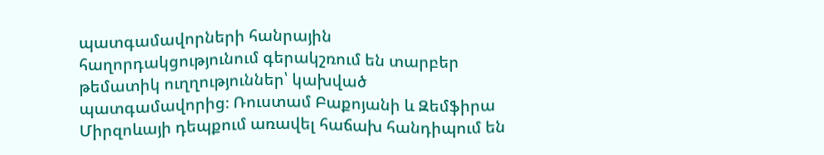պատգամավորների հանրային հաղորդակցությունում գերակշռում են տարբեր թեմատիկ ուղղություններ՝ կախված պատգամավորից։ Ռուստամ Բաքոյանի և Զեմֆիրա Միրզոևայի դեպքում առավել հաճախ հանդիպում են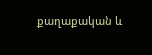քաղաքական և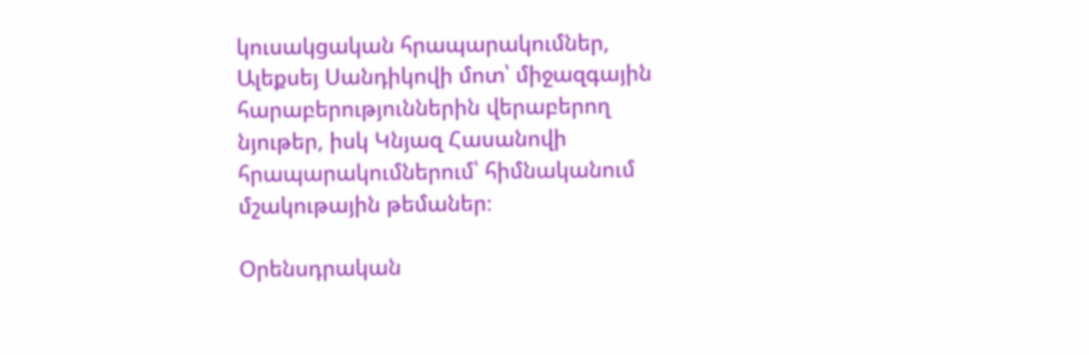կուսակցական հրապարակումներ, Ալեքսեյ Սանդիկովի մոտ՝ միջազգային հարաբերություններին վերաբերող նյութեր, իսկ Կնյազ Հասանովի հրապարակումներում՝ հիմնականում մշակութային թեմաներ։

Օրենսդրական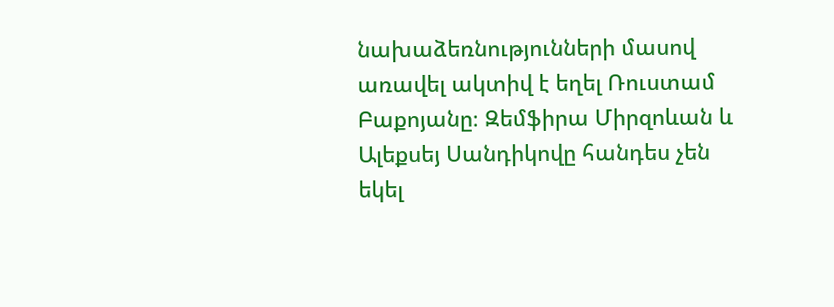նախաձեռնությունների մասով առավել ակտիվ է եղել Ռուստամ Բաքոյանը։ Զեմֆիրա Միրզոևան և Ալեքսեյ Սանդիկովը հանդես չեն եկել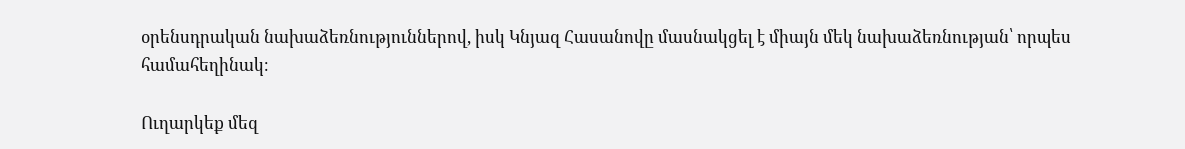օրենսդրական նախաձեռնություններով, իսկ Կնյազ Հասանովը մասնակցել է միայն մեկ նախաձեռնության՝ որպես համահեղինակ։

Ուղարկեք մեզ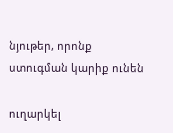նյութեր, որոնք ստուգման կարիք ունեն

ուղարկել